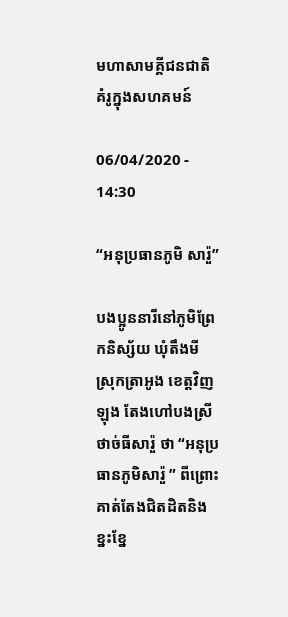មហាសាមគ្គីជនជាតិ គំរូក្នុងសហគមន៍

06/04/2020 - 14:30

“អនុប្រធានភូមិ សារ៉ួ”

បងប្អូននារីនៅភូមិព្រែកនិស្ស័យ ឃុំតឹងមី ស្រុកត្រាអូង ខេត្តវិញឡុង តែងហៅបងស្រីថាច់ធីសារ៉ួ ថា “អនុប្រធានភូមិសារ៉ួ ” ពីព្រោះគាត់តែងជិតដិតនិងខ្នះខ្នែ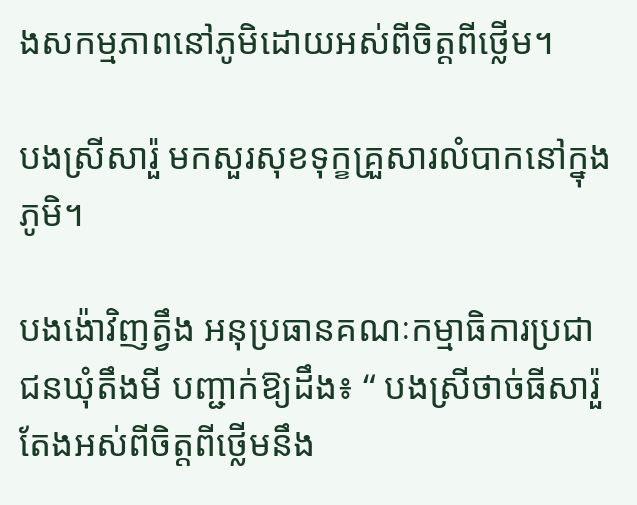ងសកម្មភាពនៅភូមិដោយអស់ពីចិត្តពីថ្លើម។

បងស្រីសារ៉ួ មកសួរសុខទុក្ខគ្រួសារលំបាកនៅក្នុងភូមិ។

បងង៉ោវិញត្វឹង អនុប្រធានគណៈកម្មាធិការប្រជាជនឃុំតឹងមី បញ្ជាក់ឱ្យដឹង៖ “ បងស្រីថាច់ធីសារ៉ួ តែងអស់ពីចិត្តពីថ្លើមនឹង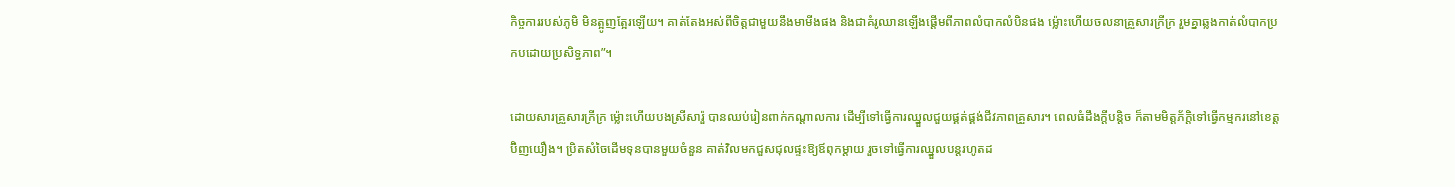កិច្ចការរបស់ភូមិ មិនត្អូញត្អែរឡើយ។ គាត់តែងអស់ពីចិត្តជាមួយនឹងមាមីងផង និងជាគំរូឈានឡើងផ្តើមពីភាពលំបាកលំបិនផង ម្ល៉ោះហើយចលនាគ្រួសារក្រីក្រ រួមគ្នាឆ្លងកាត់លំបាកប្រកបដោយប្រសិទ្ធភាព”។

ដោយសារគ្រួសារក្រីក្រ ម្ល៉ោះហើយបងស្រីសារ៉ួ បានឈប់រៀនពាក់កណ្តាលការ ដើម្បីទៅធ្វើការឈ្នួលជួយផ្គត់ផ្គង់ជីវភាពគ្រួសារ។ ពេលធំដឹងក្តីបន្តិច ក៏តាមមិត្តភ័ក្តិទៅធ្វើកម្មករនៅខេត្តប៊ិញយឿង។ ប្រិតសំចៃដើមទុនបានមួយចំនួន គាត់វិលមកជួសជុលផ្ទះឱ្យឪពុកម្ដាយ រួចទៅធ្វើការឈ្នួលបន្តរហូតដ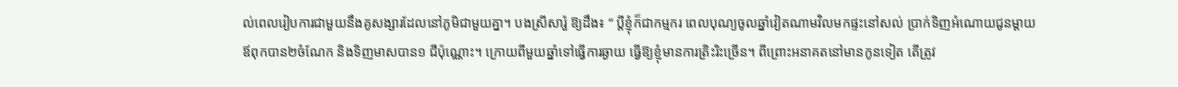ល់ពេលរៀបការជាមួយនឹងគូសង្សារដែលនៅភូមិជាមួយគ្នា។ បងស្រីសារ៉ួ ឱ្យដឹង៖ “ ប្តីខ្ញុំក៏ជាកម្មករ ពេលបុណ្យចូលឆ្នាំវៀតណាមវិលមកផ្ទះនៅសល់ ប្រាក់ទិញអំណោយជូនម្ដាយឪពុកបាន២ចំណែក និងទិញមាសបាន១ ជីប៉ុណ្ណោះ។ ក្រោយពីមួយឆ្នាំទៅធ្វើការឆ្ងាយ ធ្វើឱ្យខ្ញុំមានការត្រិះរិះច្រើន។ ពីព្រោះអនាគតនៅមានកូនទៀត តើត្រូវ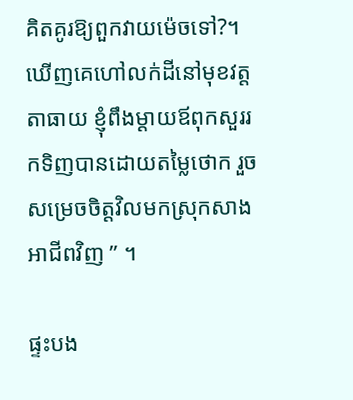គិតគូរឱ្យពួកវាយម៉េចទៅ?។ ឃើញគេហៅលក់ដីនៅមុខវត្តតាធាយ ខ្ញុំពឹងម្ដាយឪពុកសួររកទិញបានដោយតម្លៃថោក រួចសម្រេចចិត្តវិលមកស្រុកសាងអាជីពវិញ ” ។

ផ្ទះបង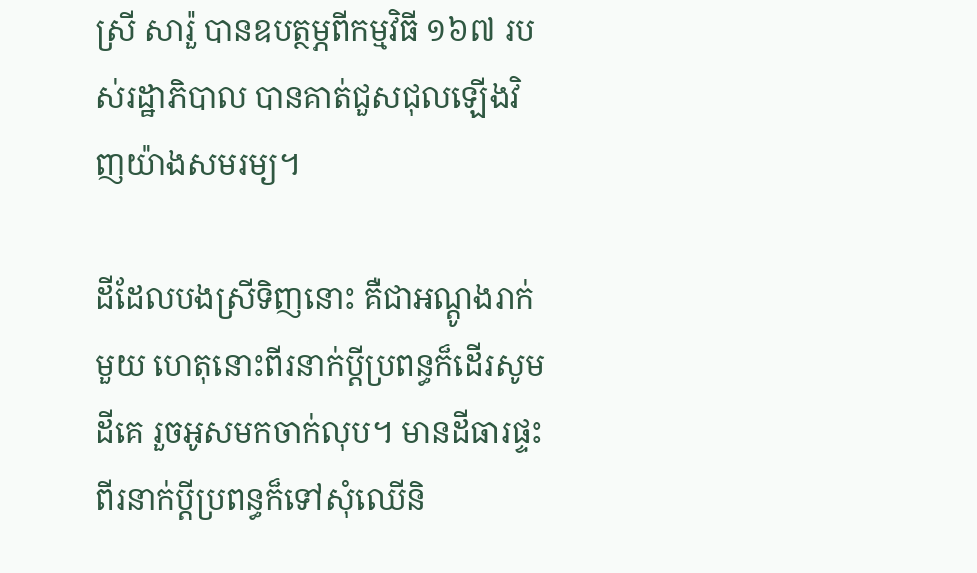ស្រី សារ៉ួ បានឧបត្ថម្ភពីកម្មវិធី ១៦៧ របស់រដ្ឋាភិបាល បានគាត់ជួសជុលឡើងវិញយ៉ាងសមរម្យ។

ដីដែលបងស្រីទិញនោះ គឺជាអណ្ដូងរាក់មួយ ហេតុនោះពីរនាក់ប្តីប្រពន្ធក៏ដើរសូមដីគេ រួចអូសមកចាក់លុប។ មានដីធារផ្ទះ ពីរនាក់ប្ដីប្រពន្ធក៏ទៅសុំឈើនិ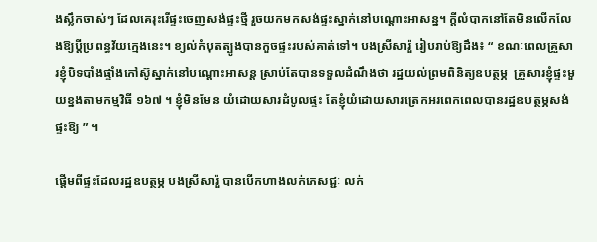ងស្លឹកចាស់ៗ ដែលគេរុះរើផ្ទះចេញសង់ផ្ទះថ្មី រួចយកមកសង់ផ្ទះស្នាក់នៅបណ្ដោះអាសន្ន។ ក្ដីលំបាកនៅតែមិនលើកលែងឱ្យបី្តប្រពន្ធវ័យក្មេងនេះ។ ខ្យល់កំបុតត្បូងបានកួចផ្ទះរបស់គាត់ទៅ។ បងស្រីសារ៉ួ រៀបរាប់ឱ្យដឹង៖ “ ខណៈពេលគ្រួសារខ្ញុំបិទបាំងផ្ទាំងកៅស៊ូស្នាក់នៅបណ្ដោះអាសន្ត ស្រាប់តែបានទទួលដំណឹងថា រដ្ឋយល់ព្រមពិនិត្យឧបត្ថម្ភ  គ្រួសារខ្ញុំផ្ទះមួយខ្នងតាមកម្មវិធី ១៦៧ ។ ខ្ញុំមិនមែន យំដោយសារដំបូលផ្ទះ តែខ្ញុំយំដោយសារត្រេកអរពេកពេលបានរដ្ឋឧបត្ថម្ភសង់ផ្ទះឱ្យ ” ។

ផ្តើមពីផ្ទះដែលរដ្ឋឧបត្ថម្ភ បងស្រីសារ៉ួ បានបើកហាងលក់ភេសជ្ជៈ លក់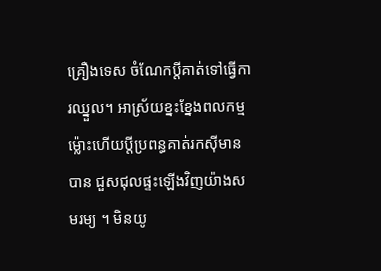គ្រឿងទេស ចំណែកប្ដីគាត់ទៅធ្វើការឈ្នួល។ អាស្រ័យខ្នះខ្នែងពលកម្ម ម្ល៉ោះហើយប្ដីប្រពន្ធគាត់រកស៊ីមានបាន ជួសជុលផ្ទះឡើងវិញយ៉ាងសមរម្យ ។ មិនយូ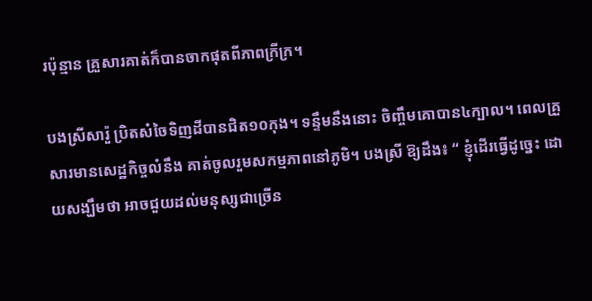រប៉ុន្មាន គ្រួសារគាត់ក៏បានចាកផុតពីភាពក្រីក្រ។

បងស្រីសារ៉ួ ប្រិតសំចៃទិញដីបានជិត១០កុង។ ទន្ទឹមនឹងនោះ ចិញ្ចឹមគោបាន៤ក្បាល។ ពេលគ្រួសារមានសេដ្ឋកិច្ចលំនឹង គាត់ចូលរួមសកម្មភាពនៅភូមិ។ បងស្រី ឱ្យដឹង៖ “ ខ្ញុំដើរធ្វើដូច្នេះ ដោយសង្ឃឹមថា អាចជួយដល់មនុស្សជាច្រើន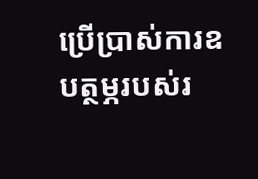ប្រើប្រាស់ការឧបត្ថម្ភរបស់រ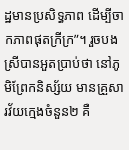ដ្ឋមានប្រសិទ្ធភាព ដើម្បីចាកភាពផុតក្រីក្រ”។ រួចបងស្រីបានអួតប្រាប់ថា នៅភូមិព្រែកនិស្ស័យ មានគ្រួសារវ័យក្មេងចំនួន២ គឺ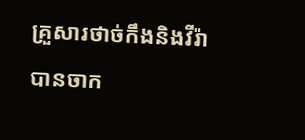គ្រួសារថាច់កឹងនិងវីរ៉ា បានចាក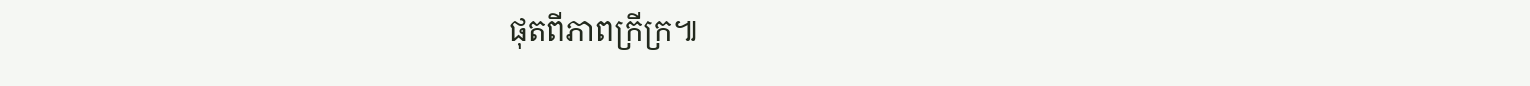ផុតពីភាពក្រីក្រ៕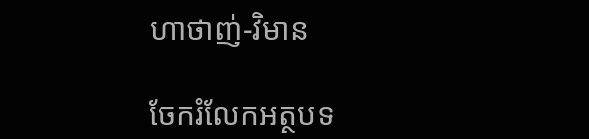ហាថាញ់-វិមាន

ចែករំលែកអត្ថបទ